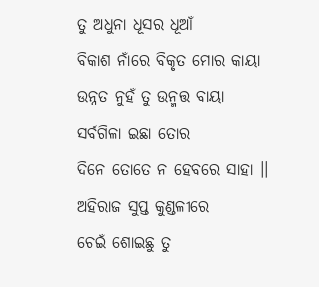ତୁ ଅଧୁନା ଧୂସର ଧୂଆଁ
ବିକାଶ ନାଁରେ ବିକୃତ ମୋର କାୟା
ଉନ୍ନତ ନୁହଁ ତୁ ଉନ୍ମତ୍ତ ବାୟା
ସର୍ବଗିଳା ଇଛା ତୋର
ଦିନେ ତୋତେ ନ ହେବରେ ସାହା ।।
ଅହିରାଜ ସୁପ୍ତ କୁଣ୍ଡଳୀରେ
ଚେଇଁ ଶୋଇଛୁ ତୁ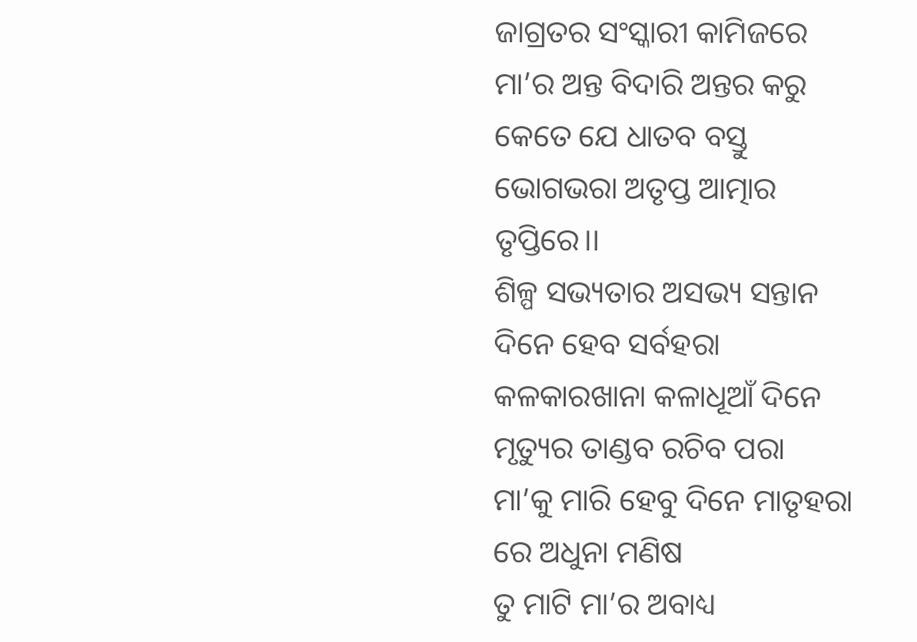ଜାଗ୍ରତର ସଂସ୍କାରୀ କାମିଜରେ
ମା’ର ଅନ୍ତ ବିଦାରି ଅନ୍ତର କରୁ
କେତେ ଯେ ଧାତବ ବସ୍ତୁ
ଭୋଗଭରା ଅତୃପ୍ତ ଆତ୍ମାର ତୃପ୍ତିରେ।।
ଶିଳ୍ପ ସଭ୍ୟତାର ଅସଭ୍ୟ ସନ୍ତାନ
ଦିନେ ହେବ ସର୍ବହରା
କଳକାରଖାନା କଳାଧୂଆଁ ଦିନେ
ମୃତ୍ୟୁର ତାଣ୍ଡବ ରଚିବ ପରା
ମା’କୁ ମାରି ହେବୁ ଦିନେ ମାତୃହରା
ରେ ଅଧୁନା ମଣିଷ
ତୁ ମାଟି ମା’ର ଅବାଧ୍ୟ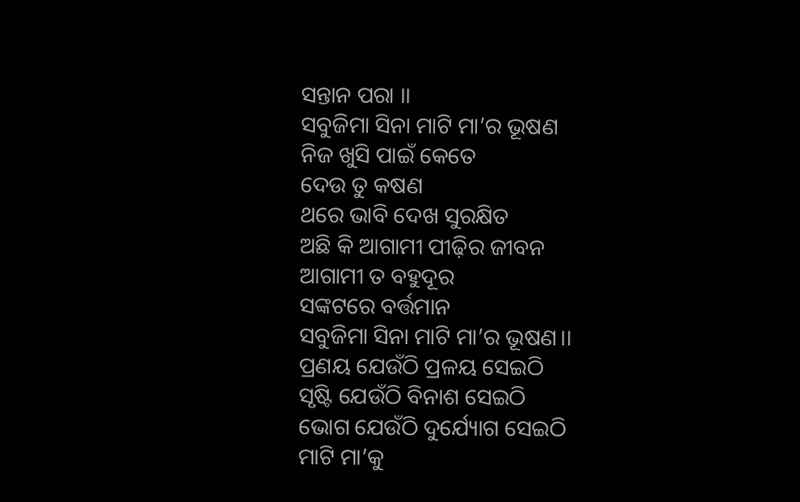ସନ୍ତାନ ପରା ।।
ସବୁଜିମା ସିନା ମାଟି ମା’ର ଭୂଷଣ
ନିଜ ଖୁସି ପାଇଁ କେତେ
ଦେଉ ତୁ କଷଣ
ଥରେ ଭାବି ଦେଖ ସୁରକ୍ଷିତ
ଅଛି କି ଆଗାମୀ ପୀଢ଼ିର ଜୀବନ
ଆଗାମୀ ତ ବହୁଦୂର
ସଙ୍କଟରେ ବର୍ତ୍ତମାନ
ସବୁଜିମା ସିନା ମାଟି ମା’ର ଭୂଷଣ।।
ପ୍ରଣୟ ଯେଉଁଠି ପ୍ରଳୟ ସେଇଠି
ସୃଷ୍ଟି ଯେଉଁଠି ବିନାଶ ସେଇଠି
ଭୋଗ ଯେଉଁଠି ଦୁର୍ଯ୍ୟୋଗ ସେଇଠି
ମାଟି ମା’କୁ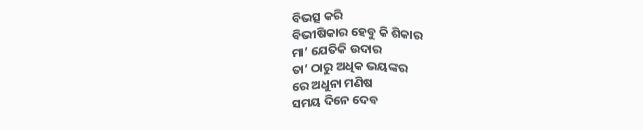ବିଭତ୍ସ କରି
ବିଭୀଷିକାର ହେବୁ କି ଶିକାର
ମା’ ଯେତିକି ଉଦାର
ତା’ ଠାରୁ ଅଧିକ ଭୟଙ୍କର
ରେ ଅଧୁନା ମଣିଷ
ସମୟ ଦିନେ ଦେବ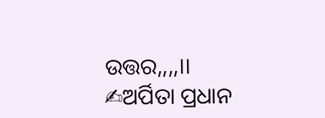ଉତ୍ତର,,,,।।
✍ଅର୍ପିତା ପ୍ରଧାନ